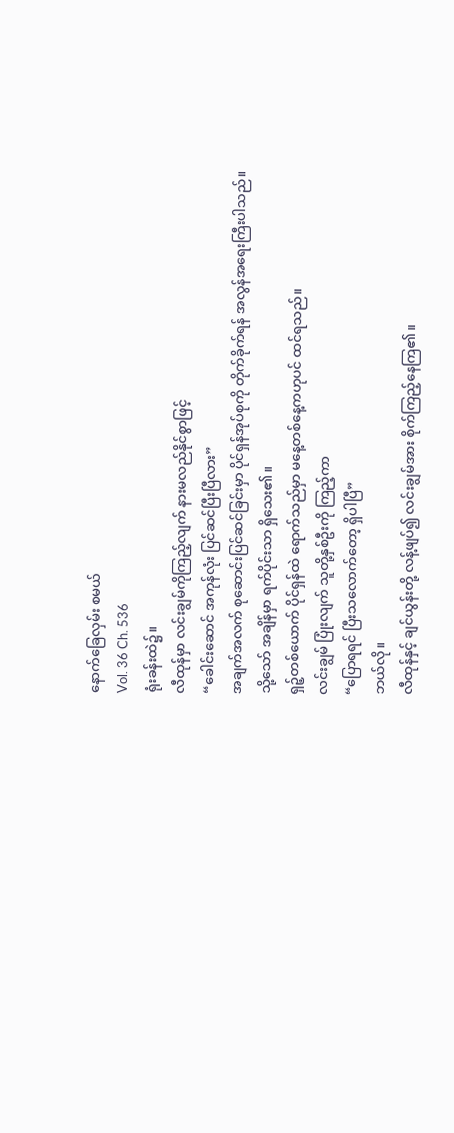နောက်ခြေလှမ်း စမယ်
Vol. 36 Ch. 536
ရုံးခန်းထဲ၌။
လီထုန်မှာ လင်းချွမ်ကိုကြည့်လျက် နားမလည်နိုင်စွာဖြင့်
“ခေါင်းဆောင် အကုန်လုံး ပြင်ဆင်ပြီးပြီလား”
အချက်အလက် စုဆောင်းပြင်ဆင်ခြင်းမှာ ပိုင်ရှန်အုပ်စုကို တိုက်ခိုက်ရန် အလွန်အရေးကြီးပါသည်။
သို့သော် အချိန်မှာ ရက်ပိုင်းသာ ရှိသေး၏။
ရှဉ့်တစ်ယောက် ပိုင်ရှန်ထဲ ရောက်သည်မှာ မနေ့တစ်နေ့ကဟုပင် ထင်ရသည်။
လင်းချွမ် ပြုံးလျက် သူတို့နှစ်ဦးကို ကြည့်ကာ
“ပြောရရင် ပြီးသလောက်တော့ ရှိပါပြီ”
ဘယ်လို။
လီထုန်နှင့် ချင်ယွန်းတို့ လန့်ဖျပ်၍ လင်းချွမ်အား စိုက်ကြည့်နေကြ၏။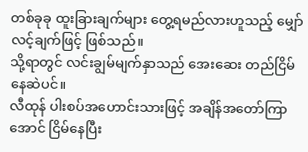တစ်ခုခု ထူးခြားချက်များ တွေ့ရမည်လားဟူသည့် မျှော်လင့်ချက်ဖြင့် ဖြစ်သည်။
သို့ရာတွင် လင်းချွမ်မျက်နှာသည် အေးဆေး တည်ငြိမ်နေဆဲပင်။
လီထုန် ပါးစပ်အဟောင်းသားဖြင့် အချိန်အတော်ကြာအောင် ငြိမ်နေပြီး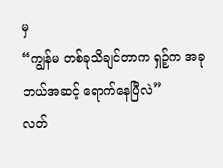မှ
“ကျွန်မ တစ်ခုသိချင်တာက ရှဉ့်က အခု ဘယ်အဆင့် ရောက်နေပြီလဲ”
လတ်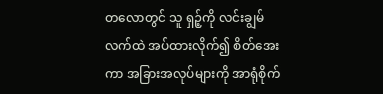တလောတွင် သူ ရှဉ့်ကို လင်းချွမ်လက်ထဲ အပ်ထားလိုက်၍ စိတ်အေးကာ အခြားအလုပ်များကို အာရုံစိုက်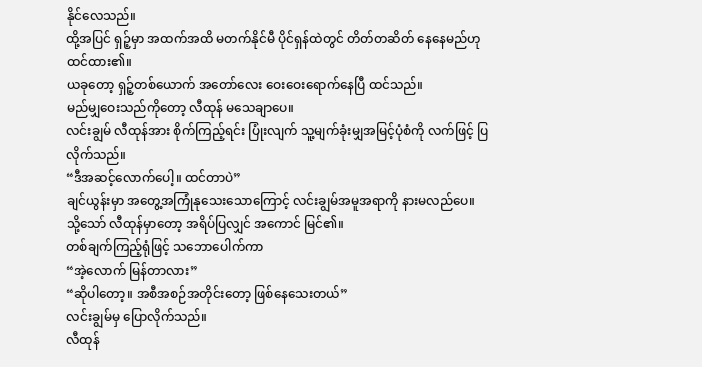နိုင်လေသည်။
ထို့အပြင် ရှဉ့်မှာ အထက်အထိ မတက်နိုင်မီ ပိုင်ရှန်ထဲတွင် တိတ်တဆိတ် နေနေမည်ဟု ထင်ထား၏။
ယခုတော့ ရှဉ့်တစ်ယောက် အတော်လေး ဝေးဝေးရောက်နေပြီ ထင်သည်။
မည်မျှဝေးသည်ကိုတော့ လီထုန် မသေချာပေ။
လင်းချွမ် လီထုန်အား စိုက်ကြည့်ရင်း ပြုံးလျက် သူ့မျက်ခုံးမျှအမြင့်ပုံစံကို လက်ဖြင့် ပြလိုက်သည်။
“ဒီအဆင့်လောက်ပေါ့။ ထင်တာပဲ”
ချင်ယွန်းမှာ အတွေ့အကြုံနုသေးသောကြောင့် လင်းချွမ်အမူအရာကို နားမလည်ပေ။
သို့သော် လီထုန်မှာတော့ အရိပ်ပြလျှင် အကောင် မြင်၏။
တစ်ချက်ကြည့်ရုံဖြင့် သဘောပေါက်ကာ
“အဲ့လောက် မြန်တာလား”
“ဆိုပါတော့။ အစီအစဉ်အတိုင်းတော့ ဖြစ်နေသေးတယ်”
လင်းချွမ်မှ ပြောလိုက်သည်။
လီထုန်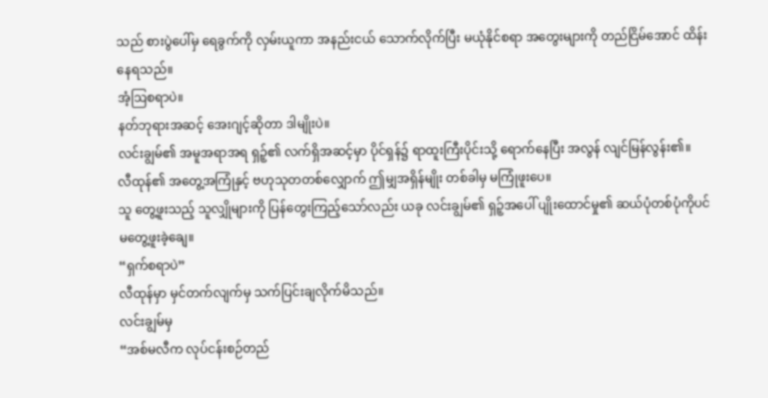သည် စားပွဲပေါ်မှ ရေခွက်ကို လှမ်းယူကာ အနည်းငယ် သောက်လိုက်ပြီး မယုံနိုင်စရာ အတွေးများကို တည်ငြိမ်အောင် ထိန်းနေရသည်။
အံ့ဩစရာပဲ။
နတ်ဘုရားအဆင့် အေးဂျင့်ဆိုတာ ဒါမျိုးပဲ။
လင်းချွမ်၏ အမူအရာအရ ရှဉ့်၏ လက်ရှိအဆင့်မှာ ပိုင်ရှန်၌ ရာထူးကြီးပိုင်းသို့ ရောက်နေပြီး အလွန် လျင်မြန်လွန်း၏။
လီထုန်၏ အတွေ့အကြုံနှင့် ဗဟုသုတတစ်လျှောက် ဤမျှအရှိန်မျိုး တစ်ခါမှ မကြုံဖူးပေ။
သူ တွေ့ဖူးသည့် သူလျှိုများကို ပြန်တွေးကြည့်သော်လည်း ယခု လင်းချွမ်၏ ရှဉ့်အပေါ် ပျိုးထောင်မှု၏ ဆယ်ပုံတစ်ပုံကိုပင် မတွေ့ဖူးခဲ့ချေ။
“ရှက်စရာပဲ”
လီထုန်မှာ မှင်တက်လျက်မှ သက်ပြင်းချလိုက်မိသည်။
လင်းချွမ်မှ
“အစ်မလီက လုပ်ငန်းစဉ်တည်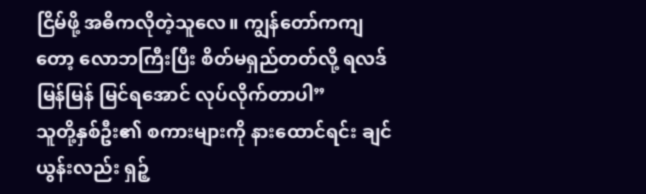ငြိမ်ဖို့ အဓိကလိုတဲ့သူလေ။ ကျွန်တော်ကကျတော့ လောဘကြီးပြီး စိတ်မရှည်တတ်လို့ ရလဒ်မြန်မြန် မြင်ရအောင် လုပ်လိုက်တာပါ”
သူတို့နှစ်ဦး၏ စကားများကို နားထောင်ရင်း ချင်ယွန်းလည်း ရှဉ့်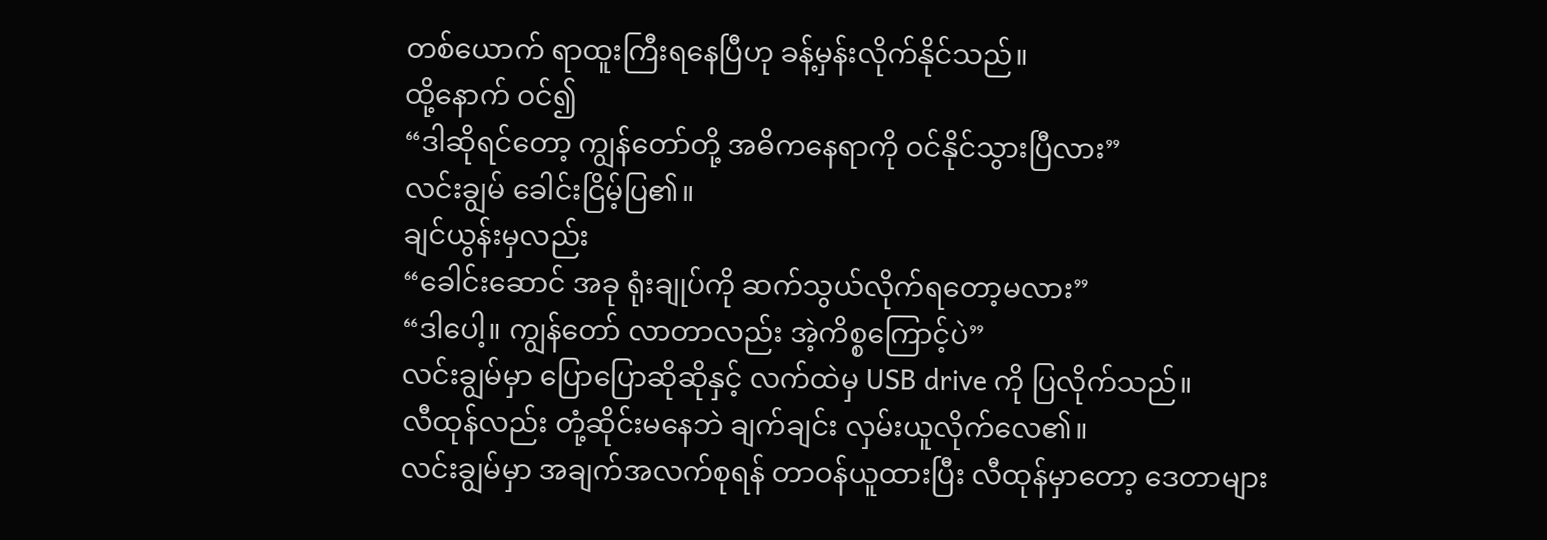တစ်ယောက် ရာထူးကြီးရနေပြီဟု ခန့်မှန်းလိုက်နိုင်သည်။
ထို့နောက် ဝင်၍
“ဒါဆိုရင်တော့ ကျွန်တော်တို့ အဓိကနေရာကို ဝင်နိုင်သွားပြီလား”
လင်းချွမ် ခေါင်းငြိမ့်ပြ၏။
ချင်ယွန်းမှလည်း
“ခေါင်းဆောင် အခု ရုံးချုပ်ကို ဆက်သွယ်လိုက်ရတော့မလား”
“ဒါပေါ့။ ကျွန်တော် လာတာလည်း အဲ့ကိစ္စကြောင့်ပဲ”
လင်းချွမ်မှာ ပြောပြောဆိုဆိုနှင့် လက်ထဲမှ USB drive ကို ပြလိုက်သည်။
လီထုန်လည်း တုံ့ဆိုင်းမနေဘဲ ချက်ချင်း လှမ်းယူလိုက်လေ၏။
လင်းချွမ်မှာ အချက်အလက်စုရန် တာဝန်ယူထားပြီး လီထုန်မှာတော့ ဒေတာများ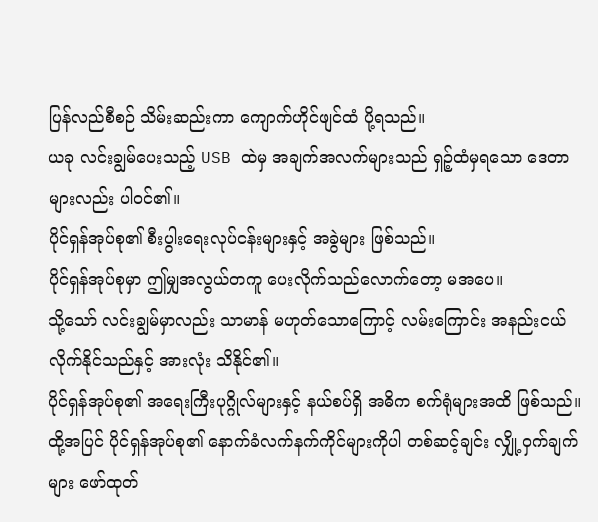ပြန်လည်စီစဉ် သိမ်းဆည်းကာ ကျောက်ဟိုင်ဖျင်ထံ ပို့ရသည်။
ယခု လင်းချွမ်ပေးသည့် USB ထဲမှ အချက်အလက်များသည် ရှဉ့်ထံမှရသော ဒေတာများလည်း ပါဝင်၏။
ပိုင်ရှန်အုပ်စု၏ စီးပွါးရေးလုပ်ငန်းများနှင့် အခွဲများ ဖြစ်သည်။
ပိုင်ရှန်အုပ်စုမှာ ဤမျှအလွယ်တကူ ပေးလိုက်သည်လောက်တော့ မအပေ။
သို့သော် လင်းချွမ်မှာလည်း သာမာန် မဟုတ်သောကြောင့် လမ်းကြောင်း အနည်းငယ် လိုက်နိုင်သည်နှင့် အားလုံး သိနိုင်၏။
ပိုင်ရှန်အုပ်စု၏ အရေးကြီးပုဂ္ဂိုလ်များနှင့် နယ်စပ်ရှိ အဓိက စက်ရုံများအထိ ဖြစ်သည်။
ထို့အပြင် ပိုင်ရှန်အုပ်စု၏ နောက်ခံလက်နက်ကိုင်များကိုပါ တစ်ဆင့်ချင်း လျှို့ဝှက်ချက်များ ဖော်ထုတ်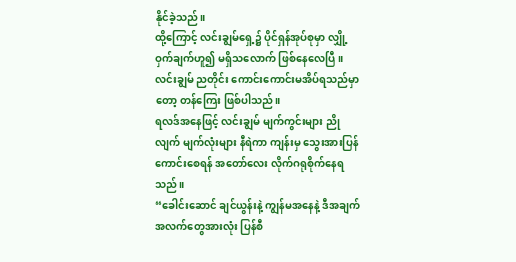နိုင်ခဲ့သည်။
ထို့ကြောင့် လင်းချွမ်ရှေ့၌ ပိုင်ရှန်အုပ်စုမှာ လျှို့ဝှက်ချက်ဟူ၍ မရှိသလောက် ဖြစ်နေလေပြီ။
လင်းချွမ် ညတိုင်း ကောင်းကောင်းမအိပ်ရသည်မှာတော့ တန်ကြေး ဖြစ်ပါသည်။
ရလဒ်အနေဖြင့် လင်းချွမ် မျက်ကွင်းများ ညိုလျက် မျက်လုံးများ နီရဲကာ ကျန်းမှ သွေးအားပြန်ကောင်းစေရန် အတော်လေး လိုက်ဂရုစိုက်နေရသည်။
“ခေါင်းဆောင် ချင်ယွန်းနဲ့ ကျွန်မအနေနဲ့ ဒီအချက်အလက်တွေအားလုံး ပြန်စီ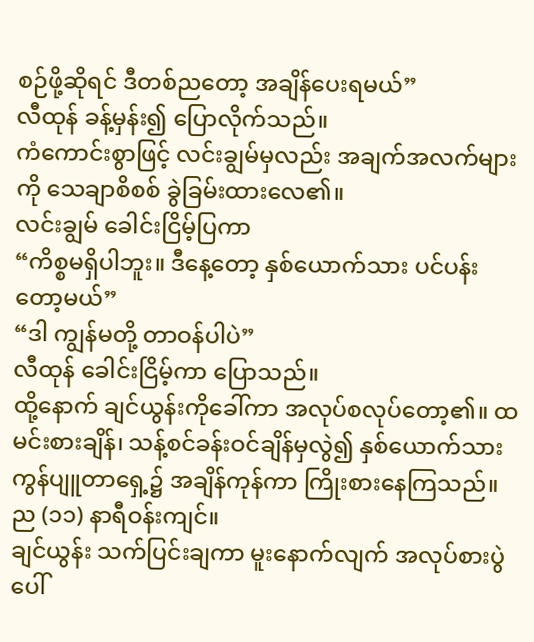စဉ်ဖို့ဆိုရင် ဒီတစ်ညတော့ အချိန်ပေးရမယ်”
လီထုန် ခန့်မှန်း၍ ပြောလိုက်သည်။
ကံကောင်းစွာဖြင့် လင်းချွမ်မှလည်း အချက်အလက်များကို သေချာစိစစ် ခွဲခြမ်းထားလေ၏။
လင်းချွမ် ခေါင်းငြိမ့်ပြကာ
“ကိစ္စမရှိပါဘူး။ ဒီနေ့တော့ နှစ်ယောက်သား ပင်ပန်းတော့မယ်”
“ဒါ ကျွန်မတို့ တာဝန်ပါပဲ”
လီထုန် ခေါင်းငြိမ့်ကာ ပြောသည်။
ထို့နောက် ချင်ယွန်းကိုခေါ်ကာ အလုပ်စလုပ်တော့၏။ ထမင်းစားချိန်၊ သန့်စင်ခန်းဝင်ချိန်မှလွဲ၍ နှစ်ယောက်သား ကွန်ပျူတာရှေ့၌ အချိန်ကုန်ကာ ကြိုးစားနေကြသည်။
ည (၁၁) နာရီဝန်းကျင်။
ချင်ယွန်း သက်ပြင်းချကာ မူးနောက်လျက် အလုပ်စားပွဲပေါ်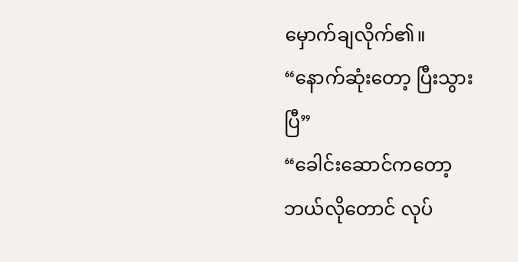မှောက်ချလိုက်၏။
“နောက်ဆုံးတော့ ပြီးသွားပြီ”
“ခေါင်းဆောင်ကတော့ ဘယ်လိုတောင် လုပ်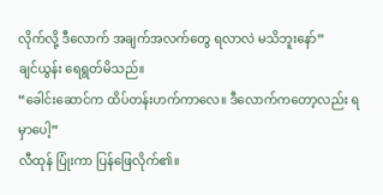လိုက်လို့ ဒီလောက် အချက်အလက်တွေ ရလာလဲ မသိဘူးနော်”
ချင်ယွန်း ရေရွတ်မိသည်။
“ခေါင်းဆောင်က ထိပ်တန်းဟက်ကာလေ။ ဒီလောက်ကတော့လည်း ရမှာပေါ့”
လီထုန် ပြုံးကာ ပြန်ဖြေလိုက်၏။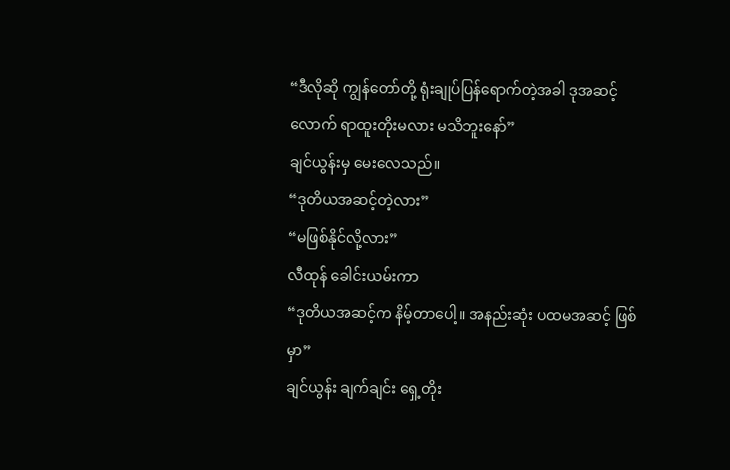“ဒီလိုဆို ကျွန်တော်တို့ ရုံးချုပ်ပြန်ရောက်တဲ့အခါ ဒုအဆင့်လောက် ရာထူးတိုးမလား မသိဘူးနော်”
ချင်ယွန်းမှ မေးလေသည်။
“ဒုတိယအဆင့်တဲ့လား”
“မဖြစ်နိုင်လို့လား”
လီထုန် ခေါင်းယမ်းကာ
“ဒုတိယအဆင့်က နိမ့်တာပေါ့။ အနည်းဆုံး ပထမအဆင့် ဖြစ်မှာ”
ချင်ယွန်း ချက်ချင်း ရှေ့တိုး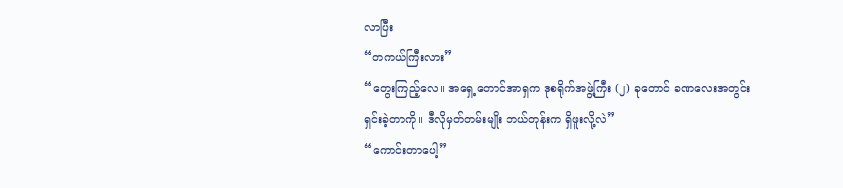လာပြီး
“တကယ်ကြီးလား”
“တွေးကြည့်လေ။ အရှေ့တောင်အာရှက ဒုစရိုက်အဖွဲ့ကြီး (၂) ခုတောင် ခဏလေးအတွင်း ရှင်းခဲ့တာကို။ ဒီလိုမှတ်တမ်းမျိုး ဘယ်တုန်းက ရှိဖူးလို့လဲ”
“ကောင်းတာပေါ့”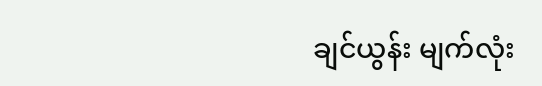ချင်ယွန်း မျက်လုံး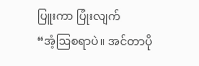ပြူးကာ ပြုံးလျက်
“အံ့ဩစရာပဲ။ အင်တာပို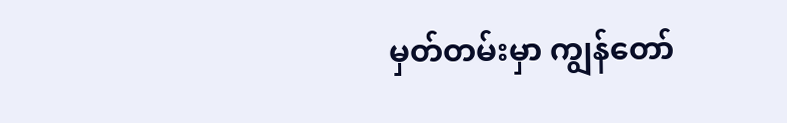မှတ်တမ်းမှာ ကျွန်တော်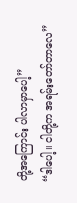တို့အကြောင်း ပါလာမှာပေါ့”
“ဒါပေါ့။ ငါတို့က အရမ်းတော်တာလေ”